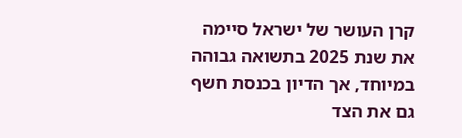קרן העושר של ישראל סיימה את שנת 2025 בתשואה גבוהה במיוחד, אך הדיון בכנסת חשף גם את הצד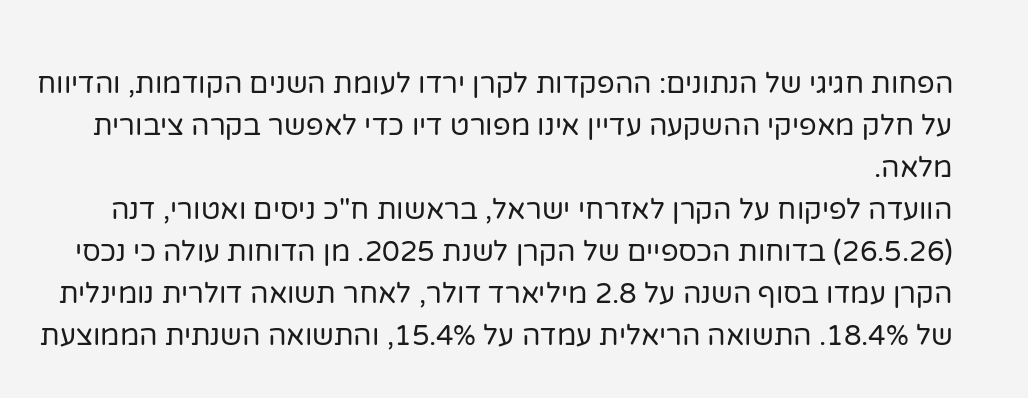הפחות חגיגי של הנתונים: ההפקדות לקרן ירדו לעומת השנים הקודמות, והדיווח על חלק מאפיקי ההשקעה עדיין אינו מפורט דיו כדי לאפשר בקרה ציבורית מלאה.
הוועדה לפיקוח על הקרן לאזרחי ישראל, בראשות ח"כ ניסים ואטורי, דנה (26.5.26) בדוחות הכספיים של הקרן לשנת 2025. מן הדוחות עולה כי נכסי הקרן עמדו בסוף השנה על 2.8 מיליארד דולר, לאחר תשואה דולרית נומינלית של 18.4%. התשואה הריאלית עמדה על 15.4%, והתשואה השנתית הממוצעת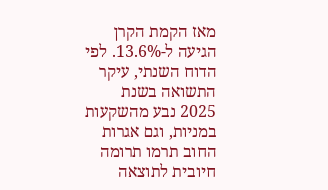מאז הקמת הקרן הגיעה ל-13.6%. לפי הדוח השנתי, עיקר התשואה בשנת 2025 נבע מהשקעות במניות, וגם אגרות החוב תרמו תרומה חיובית לתוצאה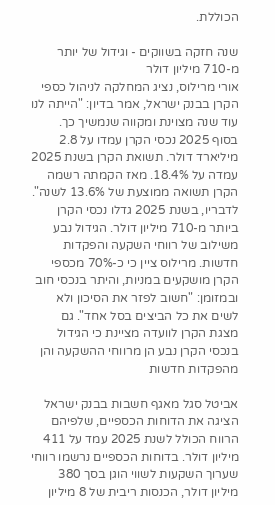הכוללת.

שנה חזקה בשווקים - וגידול של יותר מ-710 מיליון דולר
אורי מרילוס, נציג המחלקה לניהול כספי הקרן בבנק ישראל, אמר בדיון: "הייתה לנו עוד שנה מצוינת ומקווה שנמשיך כך. בסוף 2025 נכסי הקרן עמדו על 2.8 מיליארד דולר. תשואת הקרן בשנת 2025 עמדה על 18.4%. מאז הקמתה רשמה הקרן תשואה ממוצעת של 13.6% לשנה".
לדבריו, בשנת 2025 גדלו נכסי הקרן ביותר מ-710 מיליון דולר. הגידול נבע משילוב של רווחי השקעה והפקדות חדשות. מרילוס ציין כי כ-70% מכספי הקרן מושקעים במניות, והיתר בנכסי חוב ובמזומן: "חשוב לפזר את הסיכון ולא לשים את כל הביצים בסל אחד". גם מצגת הקרן לוועדה מציינת כי הגידול בנכסי הקרן נבע הן מרווחי ההשקעה והן מהפקדות חדשות

אביטל סגל מאגף חשבות בבנק ישראל הציגה את הדוחות הכספיים, שלפיהם הרווח הכולל לשנת 2025 עמד על 411 מיליון דולר. בדוחות הכספיים נרשמו רווחי שערוך השקעות לשווי הוגן בסך 380 מיליון דולר, הכנסות ריבית של 8 מיליון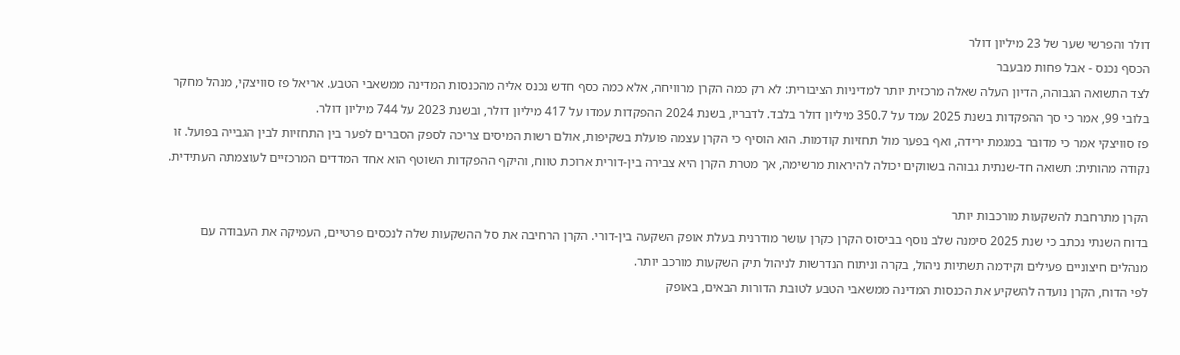דולר והפרשי שער של 23 מיליון דולר
הכסף נכנס - אבל פחות מבעבר
לצד התשואה הגבוהה, הדיון העלה שאלה מרכזית יותר למדיניות הציבורית: לא רק כמה הקרן מרוויחה, אלא כמה כסף חדש נכנס אליה מהכנסות המדינה ממשאבי הטבע. אריאל פז סוויצקי, מנהל מחקר בלובי 99, אמר כי סך ההפקדות בשנת 2025 עמד על 350.7 מיליון דולר בלבד. לדבריו, בשנת 2024 ההפקדות עמדו על 417 מיליון דולר, ובשנת 2023 על 744 מיליון דולר.
פז סוויצקי אמר כי מדובר במגמת ירידה, ואף בפער מול תחזיות קודמות. הוא הוסיף כי הקרן עצמה פועלת בשקיפות, אולם רשות המיסים צריכה לספק הסברים לפער בין התחזיות לבין הגבייה בפועל. זו נקודה מהותית: תשואה חד-שנתית גבוהה בשווקים יכולה להיראות מרשימה, אך מטרת הקרן היא צבירה בין-דורית ארוכת טווח, והיקף ההפקדות השוטף הוא אחד המדדים המרכזיים לעוצמתה העתידית.

הקרן מתרחבת להשקעות מורכבות יותר
בדוח השנתי נכתב כי שנת 2025 סימנה שלב נוסף בביסוס הקרן כקרן עושר מודרנית בעלת אופק השקעה בין-דורי. הקרן הרחיבה את סל ההשקעות שלה לנכסים פרטיים, העמיקה את העבודה עם מנהלים חיצוניים פעילים וקידמה תשתיות ניהול, בקרה וניתוח הנדרשות לניהול תיק השקעות מורכב יותר.
לפי הדוח, הקרן נועדה להשקיע את הכנסות המדינה ממשאבי הטבע לטובת הדורות הבאים, באופק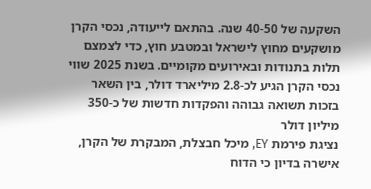השקעה של 40-50 שנה. בהתאם לייעודה, נכסי הקרן מושקעים מחוץ לישראל ובמטבע חוץ, כדי לצמצם תלות בתנודות ובאירועים מקומיים. בשנת 2025 שווי נכסי הקרן הגיע לכ-2.8 מיליארד דולר, בין השאר בזכות תשואה גבוהה והפקדות חדשות של כ-350 מיליון דולר
נציגת פירמת EY, מיכל חבצלת, המבקרת של הקרן, אישרה בדיון כי הדוח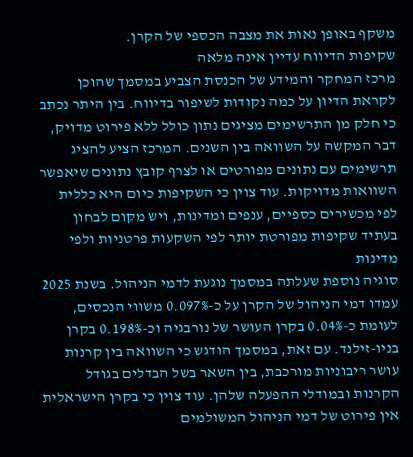משקף באופן נאות את מצבה הכספי של הקרן.
שקיפות הדיווח עדיין אינה מלאה
מרכז המחקר והמידע של הכנסת הצביע במסמך שהוכן לקראת הדיון על כמה נקודות לשיפור בדיווח. בין היתר נכתב כי חלק מן התרשימים מציגים נתון כולל ללא פירוט מדויק, דבר המקשה על השוואה בין השנים. המרכז הציע להציג תרשימים עם נתונים מפורטים או לצרף קובץ נתונים שיאפשר השוואות מדויקות. עוד צוין כי השקיפות כיום היא כללית לפי מכשירים כספיים, ענפים ומדינות, ויש מקום לבחון בעתיד שקיפות מפורטת יותר לפי השקעות פרטניות ולפי מדינות
סוגיה נוספת שעלתה במסמך נוגעת לדמי הניהול. בשנת 2025 עמדו דמי הניהול של הקרן על כ-0.097% משווי הנכסים, לעומת כ-0.04% בקרן העושר של נורבגיה וכ-0.198% בקרן בניו-זילנד. עם זאת, במסמך הודגש כי השוואה בין קרנות עושר ריבוניות מורכבת, בין השאר בשל הבדלים בגודל הקרנות ובמודלי ההפעלה שלהן. עוד צוין כי בקרן הישראלית אין פירוט של דמי הניהול המשולמים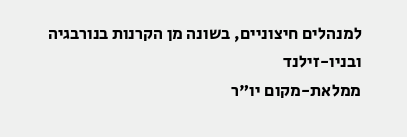למנהלים חיצוניים, בשונה מן הקרנות בנורבגיה ובניו-זילנד
ממלאת-מקום יו"ר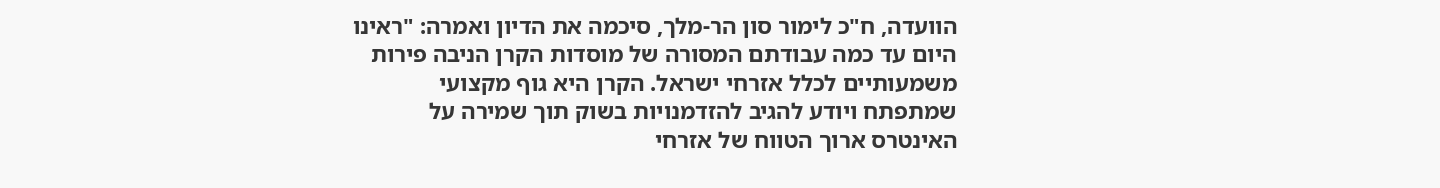הוועדה, ח"כ לימור סון הר-מלך, סיכמה את הדיון ואמרה: "ראינו היום עד כמה עבודתם המסורה של מוסדות הקרן הניבה פירות משמעותיים לכלל אזרחי ישראל. הקרן היא גוף מקצועי שמתפתח ויודע להגיב להזדמנויות בשוק תוך שמירה על האינטרס ארוך הטווח של אזרחי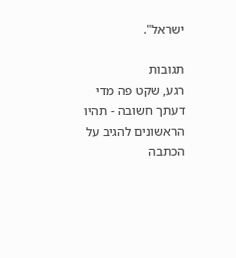ישראל".

תגובות
רגע, שקט פה מדי
דעתך חשובה - תהיו הראשונים להגיב על הכתבה